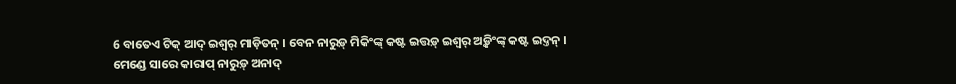6 ବାତେଏ ଟିକ୍ ଆଦ୍ ଇଶ୍ୱର୍ ମାଡ଼ିତନ୍ । ବେନ ନାରୁଡ଼୍ ମିକିଂଙ୍କ୍ କଷ୍ଟ ଇତ୍ତଡ଼୍ ଇଶ୍ୱର୍ ଅଡ଼୍କିଂଙ୍କ୍ କଷ୍ଟ ଇଦ୍ତନ୍ ।
ମେଣ୍ଡେ ସାରେ କାରାପ୍ ନାରୁଡ଼୍ ଅନାଦ୍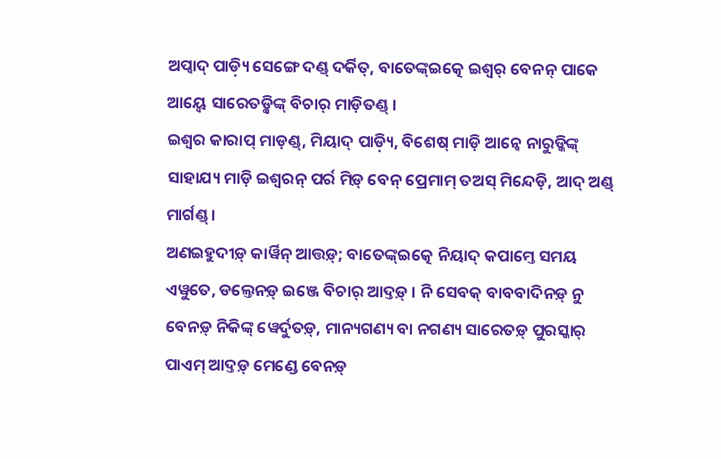ଅପ୍ୱାଦ୍ ପାଡ଼୍ୟି ସେଙ୍ଗେ ଦଣ୍ଡ୍ ଦର୍କିତ୍, ବାତେଙ୍କ୍ଇତ୍କେ ଇଶ୍ୱର୍ ବେନନ୍ ପାକେ ଆୟ୍ୱେ ସାରେତଡ଼୍କିଙ୍କ୍ ବିଚାର୍ ମାଡ଼ିତଣ୍ଡ୍ ।
ଇଶ୍ୱର କାରାପ୍ ମାଡ଼ଣ୍ଡ୍, ମିୟାଦ୍ ପାଡ଼୍ୟି, ବିଶେଷ୍ ମାଡ଼ି ଆନ୍ୱେ ନାରୁଡ୍କିଙ୍କ୍ ସାହାଯ୍ୟ ମାଡ଼ି ଇଶ୍ୱରନ୍ ପର୍ର ମିଡ଼୍ ବେନ୍ ପ୍ରେମାମ୍ ତଅସ୍ ମିନ୍ଦେଡ଼ି, ଆଦ୍ ଅଣ୍ଡ୍ ମାର୍ଗଣ୍ଡ୍ ।
ଅଣଇହୁଦୀଡ଼୍ କାର୍ୱିନ୍ ଆତ୍ତଡ଼୍; ବାତେଙ୍କ୍ଇତ୍କେ ନିୟାଦ୍ କପାମ୍ତେ ସମୟ ଏୱୁତେ, ଡଲ୍ତେନଡ଼୍ ଇଞ୍ଜେ ବିଚାର୍ ଆଦ୍ତଡ଼୍ । ନି ସେବକ୍ ବାବବାଦିନଡ଼୍ ନୁ ବେନଡ଼୍ ନିକିଙ୍କ୍ ୱେର୍ଦୁତଡ଼୍, ମାନ୍ୟଗଣ୍ୟ ବା ନଗଣ୍ୟ ସାରେତଡ଼୍ ପୁରସ୍କାର୍ ପାଏମ୍ ଆଦ୍ତଡ଼୍ ମେଣ୍ଡେ ବେନଡ଼୍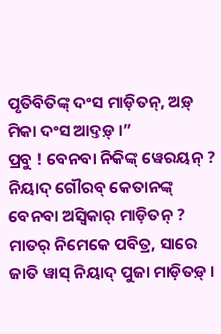ପୃତିବିତିଙ୍କ୍ ଦଂସ ମାଡ଼ିତନ୍, ଅଡ଼୍ ମିକା ଦଂସ ଆଦ୍ତଡ଼୍ ।”
ପ୍ରବୁ ! ବେନବା ନିକିଙ୍କ୍ ୱେରୟନ୍ ? ନିୟାଦ୍ ଗୌରବ୍ କେତାନଙ୍କ୍ ବେନବା ଅସ୍ୱିକାର୍ ମାଡ଼ିତନ୍ ? ମାତର୍ ନିମେକେ ପବିତ୍ର, ସାରେ ଜାତି ୱାସ୍ ନିୟାଦ୍ ପୁଜା ମାଡ଼ିତଡ଼୍ ।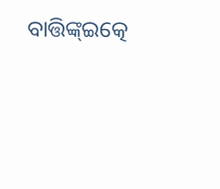ବାତ୍ତିଙ୍କ୍ଇତ୍କେ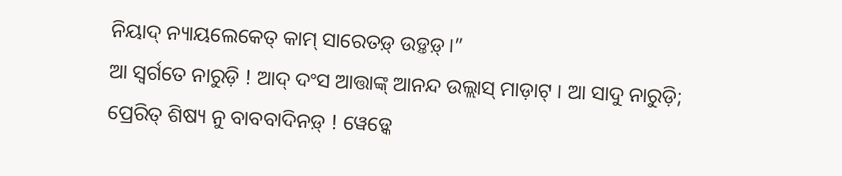ନିୟାଦ୍ ନ୍ୟାୟଲେକେତ୍ କାମ୍ ସାରେତଡ଼୍ ଉଡ଼୍ତଡ଼୍ ।”
ଆ ସ୍ୱର୍ଗତେ ନାରୁଡ଼ି ! ଆଦ୍ ଦଂସ ଆତ୍ତାଙ୍କ୍ ଆନନ୍ଦ ଉଲ୍ଲାସ୍ ମାଡ଼ାଟ୍ । ଆ ସାଦୁ ନାରୁଡ଼ି; ପ୍ରେରିତ୍ ଶିଷ୍ୟ ନୁ ବାବବାଦିନଡ଼୍ ! ୱେଡ଼୍କେ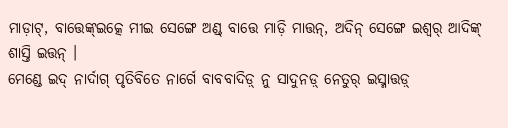ମାଡ଼ାଟ୍, ବାତ୍ତେଙ୍କ୍ଇତ୍କେ ମୀଇ ସେଙ୍ଗେ ଅଣ୍ଡ୍ ବାତ୍ତେ ମାଡ଼ି ମାତ୍ତନ୍, ଅଦିନ୍ ସେଙ୍ଗେ ଇଶ୍ୱର୍ ଆଦିଙ୍କ୍ ଶାସ୍ତି ଇତ୍ତନ୍ ।
ମେଣ୍ଡେ ଇଦ୍ ନାର୍ଦାଗ୍ ପୃତିବିତେ ନାର୍ଗେ ବାବବାଦିଡ଼୍ ନୁ ସାଦୁନଡ଼୍ ନେତୁର୍ ଇସ୍ମାତ୍ତଡ଼୍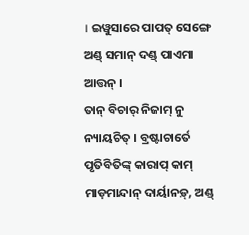। ଇୱୁସାରେ ପାପତ୍ ସେଙ୍ଗେ ଅଣ୍ଡ୍ ସମାନ୍ ଦଣ୍ଡ୍ ପାଏମା ଆତ୍ତନ୍ ।
ତାନ୍ ବିଚାର୍ ନିଜାମ୍ ନୁ ନ୍ୟାୟଚିତ୍ । ବ୍ରଷ୍ଟାଚାର୍ତେ ପୃତିବିତିଙ୍କ୍ କାରାପ୍ କାମ୍ ମାଡ଼ମାନ୍ଦାନ୍ ଦାର୍ୟାନଡ଼୍, ଅଣ୍ଡ୍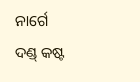ନାର୍ଗେ ଦଣ୍ଡ୍ କଷ୍ଟ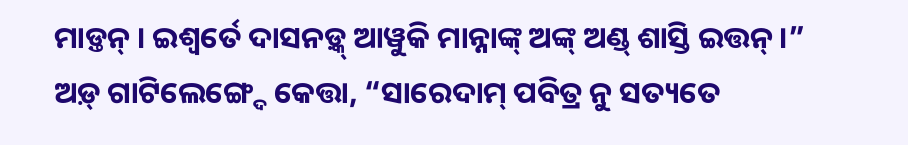ମାଡ଼୍ତନ୍ । ଇଶ୍ୱର୍ତେ ଦାସନଡ଼୍କ୍ ଆୱୁକି ମାନ୍ନାଙ୍କ୍ ଅଙ୍କ୍ ଅଣ୍ଡ୍ ଶାସ୍ତି ଇତ୍ତନ୍ ।”
ଅଡ଼୍ ଗାଟିଲେଙ୍ଗ୍ଦେ କେତ୍ତା, “ସାରେଦାମ୍ ପବିତ୍ର ନୁ ସତ୍ୟତେ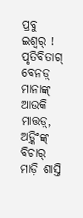ପ୍ରବୁ ଇଶ୍ୱର୍ ! ପୃତିବିତାଗ୍ ବେନଡ଼୍ ମାନାଙ୍କ୍ ଆଉକି ମାତ୍ତଡ଼୍, ଅଡ଼୍କିଂଙ୍କ୍ ବିଚାର୍ ମାଡ଼ି ଶାସ୍ତି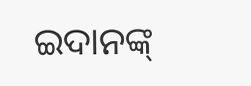ଇଦାନଙ୍କ୍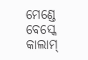ମେଣ୍ଡେ ବେସ୍କେ କାଲାମ୍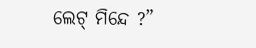ଲେଟ୍ ମିନ୍ଦେ ?”